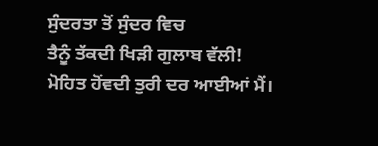ਸੁੰਦਰਤਾ ਤੋਂ ਸੁੰਦਰ ਵਿਚ
ਤੈਨੂੰ ਤੱਕਦੀ ਖਿੜੀ ਗੁਲਾਬ ਵੱਲੀ!
ਮੋਹਿਤ ਹੋਂਵਦੀ ਤੁਰੀ ਦਰ ਆਈਆਂ ਮੈਂ।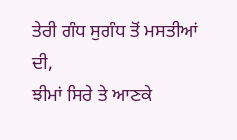ਤੇਰੀ ਗੰਧ ਸੁਗੰਧ ਤੋਂ ਮਸਤੀਆਂ ਦੀ,
ਝੀਮਾਂ ਸਿਰੇ ਤੇ ਆਣਕੇ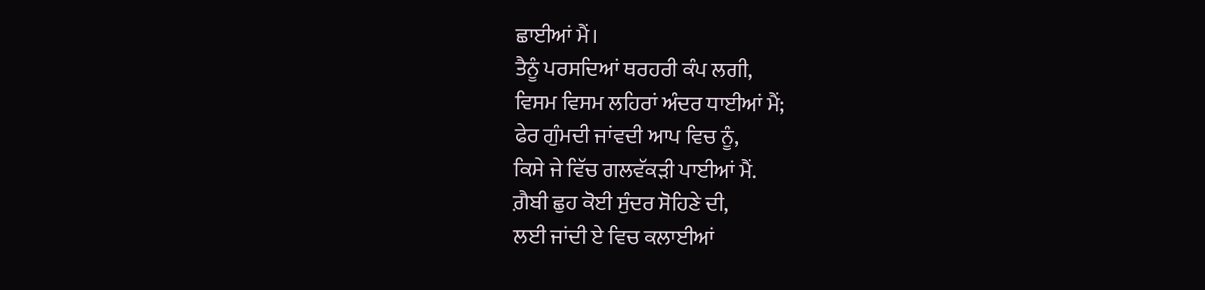ਛਾਈਆਂ ਮੈਂ।
ਤੈਨੂੰ ਪਰਸਦਿਆਂ ਥਰਹਰੀ ਕੰਪ ਲਗੀ,
ਵਿਸਮ ਵਿਸਮ ਲਹਿਰਾਂ ਅੰਦਰ ਧਾਈਆਂ ਮੈਂ;
ਫੇਰ ਗੁੰਮਦੀ ਜਾਂਵਦੀ ਆਪ ਵਿਚ ਨੂੰ,
ਕਿਸੇ ਜੇ ਵਿੱਚ ਗਲਵੱਕੜੀ ਪਾਈਆਂ ਮੈਂ.
ਗ਼ੈਬੀ ਛੁਹ ਕੋਈ ਸੁੰਦਰ ਸੋਹਿਣੇ ਦੀ,
ਲਈ ਜਾਂਦੀ ਏ ਵਿਚ ਕਲਾਈਆਂ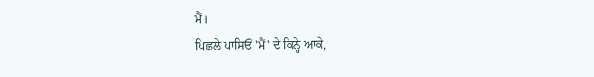ਮੈਂ।
ਪਿਛਲੇ ਪਾਸਿਓਂ 'ਮੈਂ' ਦੇ ਕਿਨ੍ਹੇ ਆਕੇ,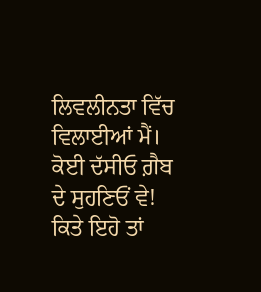ਲਿਵਲੀਨਤਾ ਵਿੱਚ ਵਿਲਾਈਆਂ ਮੈਂ।
ਕੋਈ ਦੱਸੀਓ ਗ਼ੈਬ ਦੇ ਸੁਹਣਿਓਂ ਵੇ!
ਕਿਤੇ ਇਹੋ ਤਾਂ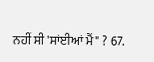ਨਹੀਂ ਸੀ 'ਸਾਂਈਆਂ ਮੈਂ" ? 67.